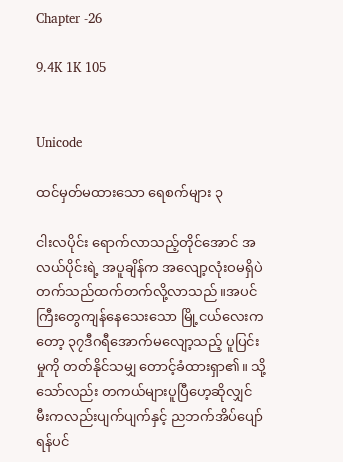Chapter -26

9.4K 1K 105


Unicode

ထင်မှတ်မထားသော ရေစက်များ ၃

ငါးလ‌ပိုင်း ရောက်လာသည့်တိုင်အောင် အလယ်ပိုင်းရဲ့ အပူချိန်က အလျော့လုံးဝမရှိပဲ တက်သည်ထက်တက်လို့လာသည်။အပင်ကြီးတွေကျန်နေသေးသော မြို့ငယ်လေးကတော့ ၃၇ဒီဂရီအောက်မလျော့သည့် ပူပြင်းမှုကို တတ်နိုင်သမျှ တောင့်ခံထားရှာ၏။ သို့သော်လည်း တကယ်များပူပြီဟေ့ဆိုလျှင် မီးကလည်းပျက်ပျက်နှင့် ညဘက်အိပ်ပျော်ရန်ပင်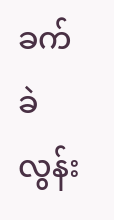ခက်ခဲလွန်း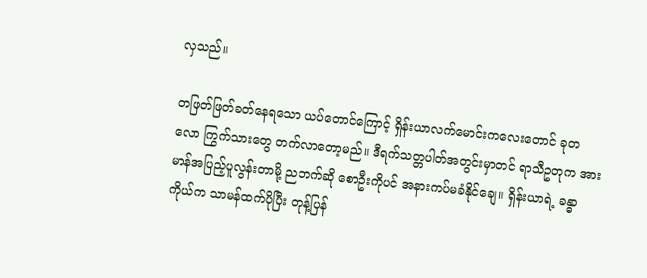လှသည်။

တဖြတ်ဖြတ်ခတ်နေရသော ယပ်တောင်ကြောင့် ရှိန်းယာလက်မောင်းကလေးတောင် ခုတလော ကြွက်သားတွေ တက်လာတော့မည်။ ဒီရက်သတ္တပါတ်အတွင်းမှာတင် ရာသီဥတုက အားမာန်အပြည့်ပူလွန်းတာမို့ ညဘက်ဆို စောဦးကိုပင် အနားကပ်မခံနိုင်ချေ။ ရှိန်းယာရဲ့ ခန္ဓာကိုယ်က သာမန်ထက်ပိုပြီး တုန့်ပြန်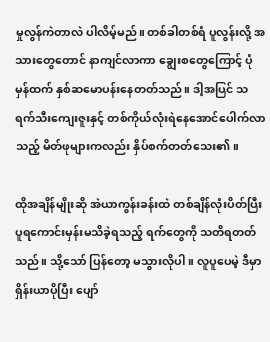မှုလွန်ကဲတာလဲ ပါလိမ့်မည်။ တစ်ခါတစ်ရံ ပူလွန်းလို့ အသားတွေတောင် နာကျင်လာကာ ချွေးစတွေကြောင့် ပုံမှန်ထက် နှစ်ဆမောပန်းနေတတ်သည်။ ဒါ့အပြင် သရက်သီးကျေးဇူးနှင့် တစ်ကိုယ်လုံးရဲနေအောင်ပေါက်လာသည့် မိတ်ဖုများကလည်း နှိပ်စက်တတ်သေး၏။

ထိုအချိန်မျိုးဆို အဲယာကွန်းခန်းထဲ တစ်ချိန်လုံးပိတ်ပြီး ပူရကောင်းမှန်းမသိခဲ့ရသည့် ရက်တွေကို သတိရတတ်သည်။ သို့သော် ပြန်တော့ မသွားလိုပါ။ လူပူပေမဲ့ ဒီမှာရှိန်းယာပိုပြီး ပျော်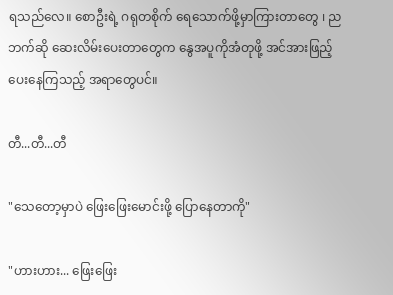ရသည်လေ။ စောဦးရဲ့ ဂရုတစိုက် ရေသောက်ဖို့မှာကြားတာတွေ ၊ ညဘက်ဆို ဆေးလိမ်းပေးတာတွေက နွေအပူကိုအံတုဖို့ အင်အားဖြည့်ပေးနေကြသည့် အရာတွေပင်။

တီ...တီ...တီ

"သေတော့မှာပဲ ဖြေးဖြေးမောင်းဖို့ ပြောနေတာကို"

"ဟားဟား... ဖြေးဖြေး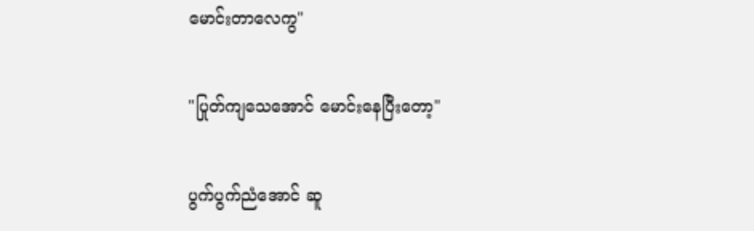မောင်းတာလေကွ"

"ပြုတ်ကျသေအောင် မောင်းနေပြီးတော့"

ပွက်ပွက်ညံအောင် ဆူ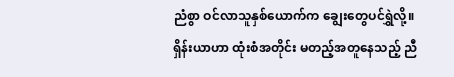ညံစွာ ဝင်လာသူနှစ်ယောက်က ချွေးတွေပင်ရွှဲလို့။ ရှိန်းယာဟာ ထုံးစံအတိုင်း မတည့်အတူနေသည့် ညီ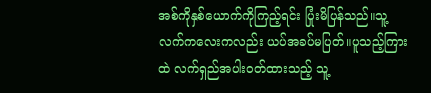အစ်ကိုနှစ်ယောက်ကိုကြည့်ရင်း ပြုံးမိပြန်သည်။သူ့လက်ကလေးကလည်း ယပ်အခပ်မပြတ်။ပူသည့်ကြားထဲ လက်ရှည်အပါးဝတ်ထားသည့် သူ့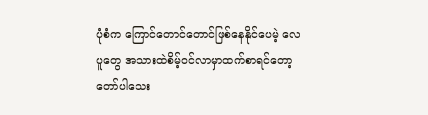ပုံစံက ကြောင်တောင်တောင်ဖြစ်နေနိုင်ပေမဲ့ လေပူတွေ အသားထဲစိမ့်ဝင်လာမှာထက်စာရင်တော့ တော်ပါသေး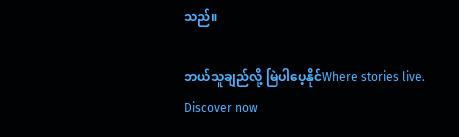သည်။

ဘယ်သူချည်လို့ မြဲပါပေ့နိုင်Where stories live. Discover now